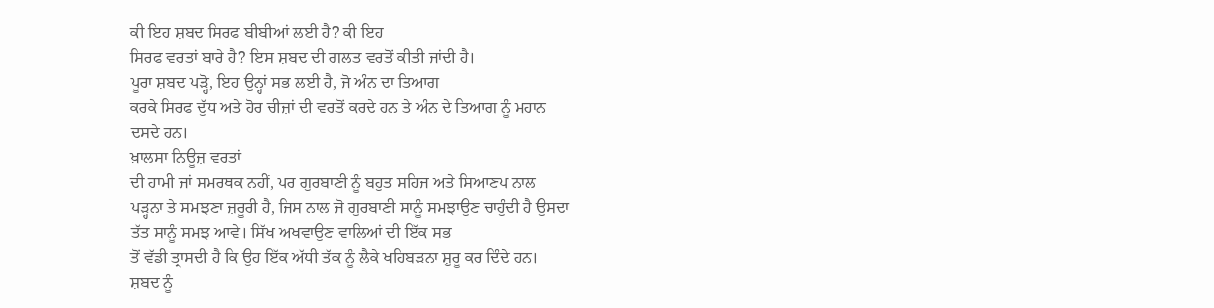ਕੀ ਇਹ ਸ਼ਬਦ ਸਿਰਫ ਬੀਬੀਆਂ ਲਈ ਹੈ? ਕੀ ਇਹ
ਸਿਰਫ ਵਰਤਾਂ ਬਾਰੇ ਹੈ? ਇਸ ਸ਼ਬਦ ਦੀ ਗਲਤ ਵਰਤੋਂ ਕੀਤੀ ਜਾਂਦੀ ਹੈ।
ਪੂਰਾ ਸ਼ਬਦ ਪੜ੍ਹੋ, ਇਹ ਉਨ੍ਹਾਂ ਸਭ ਲਈ ਹੈ, ਜੋ ਅੰਨ ਦਾ ਤਿਆਗ
ਕਰਕੇ ਸਿਰਫ ਦੁੱਧ ਅਤੇ ਹੋਰ ਚੀਜ਼ਾਂ ਦੀ ਵਰਤੋਂ ਕਰਦੇ ਹਨ ਤੇ ਅੰਨ ਦੇ ਤਿਆਗ ਨੂੰ ਮਹਾਨ
ਦਸਦੇ ਹਨ।
ਖ਼ਾਲਸਾ ਨਿਊਜ਼ ਵਰਤਾਂ
ਦੀ ਹਾਮੀ ਜਾਂ ਸਮਰਥਕ ਨਹੀਂ, ਪਰ ਗੁਰਬਾਣੀ ਨੂੰ ਬਹੁਤ ਸਹਿਜ ਅਤੇ ਸਿਆਣਪ ਨਾਲ
ਪੜ੍ਹਨਾ ਤੇ ਸਮਝਣਾ ਜ਼ਰੂਰੀ ਹੈ, ਜਿਸ ਨਾਲ ਜੋ ਗੁਰਬਾਣੀ ਸਾਨੂੰ ਸਮਝਾਉਣ ਚਾਹੁੰਦੀ ਹੈ ਉਸਦਾ
ਤੱਤ ਸਾਨੂੰ ਸਮਝ ਆਵੇ। ਸਿੱਖ ਅਖਵਾਉਣ ਵਾਲਿਆਂ ਦੀ ਇੱਕ ਸਭ
ਤੋਂ ਵੱਡੀ ਤ੍ਰਾਸਦੀ ਹੈ ਕਿ ਉਹ ਇੱਕ ਅੱਧੀ ਤੱਕ ਨੂੰ ਲੈਕੇ ਖਹਿਬੜਨਾ ਸ਼ੁਰੂ ਕਰ ਦਿੰਦੇ ਹਨ।
ਸ਼ਬਦ ਨੂੰ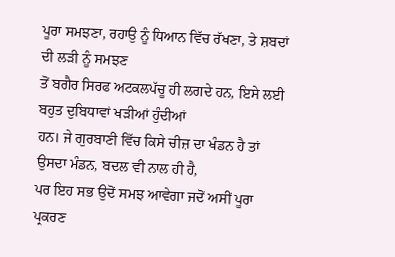ਪੂਰਾ ਸਮਝਣਾ, ਰਹਾਉ ਨੂੰ ਧਿਆਨ ਵਿੱਚ ਰੱਖਣਾ, ਤੇ ਸ਼ਬਦਾਂ ਦੀ ਲੜੀ ਨੂੰ ਸਮਝਣ
ਤੋਂ ਬਗੈਰ ਸਿਰਫ ਅਟਕਲਪੱਚੂ ਹੀ ਲਗਦੇ ਹਨ, ਇਸੇ ਲਈ ਬਹੁਤ ਦੁਬਿਧਾਵਾਂ ਖੜੀਆਂ ਹੁੰਦੀਆਂ
ਹਨ। ਜੇ ਗੁਰਬਾਣੀ ਵਿੱਚ ਕਿਸੇ ਚੀਜ਼ ਦਾ ਖੰਡਨ ਹੈ ਤਾਂ ਉਸਦਾ ਮੰਡਨ, ਬਦਲ ਵੀ ਨਾਲ ਹੀ ਹੈ,
ਪਰ ਇਹ ਸਭ ਉਦੋਂ ਸਮਝ ਆਵੇਗਾ ਜਦੋਂ ਅਸੀਂ ਪੂਰਾ ਪ੍ਰਕਰਣ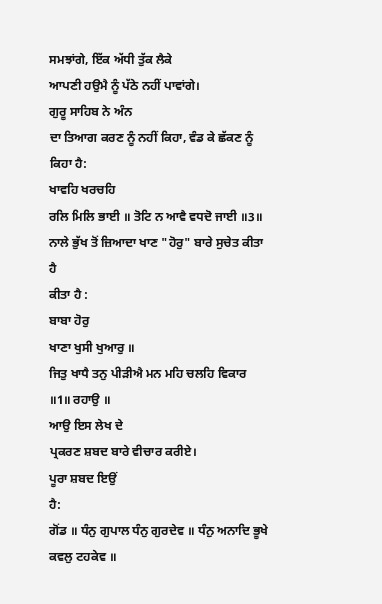ਸਮਝਾਂਗੇ, ਇੱਕ ਅੱਧੀ ਤੁੱਕ ਲੈਕੇ
ਆਪਣੀ ਹਉਮੈ ਨੂੰ ਪੱਠੇ ਨਹੀਂ ਪਾਵਾਂਗੇ।
ਗੁਰੂ ਸਾਹਿਬ ਨੇ ਅੰਨ
ਦਾ ਤਿਆਗ ਕਰਣ ਨੂੰ ਨਹੀਂ ਕਿਹਾ, ਵੰਡ ਕੇ ਛੱਕਣ ਨੂੰ ਕਿਹਾ ਹੈ:
ਖਾਵਹਿ ਖਰਚਹਿ
ਰਲਿ ਮਿਲਿ ਭਾਈ ॥ ਤੋਟਿ ਨ ਆਵੈ ਵਧਦੋ ਜਾਈ ॥3॥
ਨਾਲੇ ਭੁੱਖ ਤੋਂ ਜ਼ਿਆਦਾ ਖਾਣ "ਹੋਰੁ" ਬਾਰੇ ਸੁਚੇਤ ਕੀਤਾ ਹੈ
ਕੀਤਾ ਹੈ :
ਬਾਬਾ ਹੋਰੁ
ਖਾਣਾ ਖੁਸੀ ਖੁਆਰੁ ॥
ਜਿਤੁ ਖਾਧੈ ਤਨੁ ਪੀੜੀਐ ਮਨ ਮਹਿ ਚਲਹਿ ਵਿਕਾਰ ॥1॥ ਰਹਾਉ ॥
ਆਉ ਇਸ ਲੇਖ ਦੇ
ਪ੍ਰਕਰਣ ਸ਼ਬਦ ਬਾਰੇ ਵੀਚਾਰ ਕਰੀਏ।
ਪੂਰਾ ਸ਼ਬਦ ਇਉਂ
ਹੈ:
ਗੋਂਡ ॥ ਧੰਨੁ ਗੁਪਾਲ ਧੰਨੁ ਗੁਰਦੇਵ ॥ ਧੰਨੁ ਅਨਾਦਿ ਭੂਖੇ ਕਵਲੁ ਟਹਕੇਵ ॥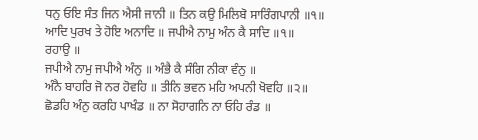ਧਨੁ ਓਇ ਸੰਤ ਜਿਨ ਐਸੀ ਜਾਨੀ ॥ ਤਿਨ ਕਉ ਮਿਲਿਬੋ ਸਾਰਿੰਗਪਾਨੀ ॥੧॥
ਆਦਿ ਪੁਰਖ ਤੇ ਹੋਇ ਅਨਾਦਿ ॥ ਜਪੀਐ ਨਾਮੁ ਅੰਨ ਕੈ ਸਾਦਿ ॥੧॥
ਰਹਾਉ ॥
ਜਪੀਐ ਨਾਮੁ ਜਪੀਐ ਅੰਨੁ ॥ ਅੰਭੈ ਕੈ ਸੰਗਿ ਨੀਕਾ ਵੰਨੁ ॥
ਅੰਨੈ ਬਾਹਰਿ ਜੋ ਨਰ ਹੋਵਹਿ ॥ ਤੀਨਿ ਭਵਨ ਮਹਿ ਅਪਨੀ ਖੋਵਹਿ ॥੨॥
ਛੋਡਹਿ ਅੰਨੁ ਕਰਹਿ ਪਾਖੰਡ ॥ ਨਾ ਸੋਹਾਗਨਿ ਨਾ ਓਹਿ ਰੰਡ ॥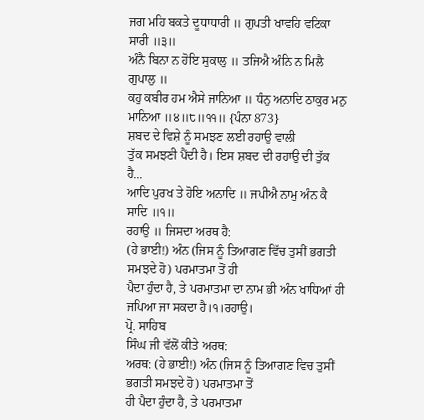ਜਗ ਮਹਿ ਬਕਤੇ ਦੂਧਾਧਾਰੀ ॥ ਗੁਪਤੀ ਖਾਵਹਿ ਵਟਿਕਾ ਸਾਰੀ ॥੩॥
ਅੰਨੈ ਬਿਨਾ ਨ ਹੋਇ ਸੁਕਾਲੁ ॥ ਤਜਿਐ ਅੰਨਿ ਨ ਮਿਲੈ ਗੁਪਾਲੁ ॥
ਕਹੁ ਕਬੀਰ ਹਮ ਐਸੇ ਜਾਨਿਆ ॥ ਧੰਨੁ ਅਨਾਦਿ ਠਾਕੁਰ ਮਨੁ ਮਾਨਿਆ ॥੪॥੮॥੧੧॥ {ਪੰਨਾ 873}
ਸ਼ਬਦ ਦੇ ਵਿਸ਼ੇ ਨੂੰ ਸਮਝਣ ਲਈ ਰਹਾਉ ਵਾਲੀ
ਤੁੱਕ ਸਮਝਣੀ ਪੈਂਦੀ ਹੈ। ਇਸ ਸ਼ਬਦ ਦੀ ਰਹਾਉ ਦੀ ਤੁੱਕ ਹੈ...
ਆਦਿ ਪੁਰਖ ਤੇ ਹੋਇ ਅਨਾਦਿ ॥ ਜਪੀਐ ਨਾਮੁ ਅੰਨ ਕੈ ਸਾਦਿ ॥੧॥
ਰਹਾਉ ॥ ਜਿਸਦਾ ਅਰਥ ਹੈ:
(ਹੇ ਭਾਈ!) ਅੰਨ (ਜਿਸ ਨੂੰ ਤਿਆਗਣ ਵਿੱਚ ਤੁਸੀਂ ਭਗਤੀ ਸਮਝਦੇ ਹੋ) ਪਰਮਾਤਮਾ ਤੋਂ ਹੀ
ਪੈਦਾ ਹੁੰਦਾ ਹੈ, ਤੇ ਪਰਮਾਤਮਾ ਦਾ ਨਾਮ ਭੀ ਅੰਨ ਖਾਧਿਆਂ ਹੀ ਜਪਿਆ ਜਾ ਸਕਦਾ ਹੈ।੧।ਰਹਾਉ।
ਪ੍ਰੋ. ਸਾਹਿਬ
ਸਿੰਘ ਜੀ ਵੱਲੋਂ ਕੀਤੇ ਅਰਥ:
ਅਰਥ: (ਹੇ ਭਾਈ!) ਅੰਨ (ਜਿਸ ਨੂੰ ਤਿਆਗਣ ਵਿਚ ਤੁਸੀਂ ਭਗਤੀ ਸਮਝਦੇ ਹੋ) ਪਰਮਾਤਮਾ ਤੋਂ
ਹੀ ਪੈਦਾ ਹੁੰਦਾ ਹੈ, ਤੇ ਪਰਮਾਤਮਾ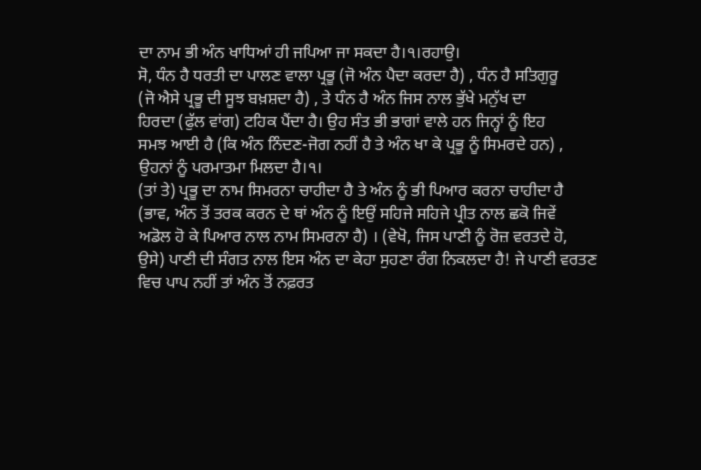ਦਾ ਨਾਮ ਭੀ ਅੰਨ ਖਾਧਿਆਂ ਹੀ ਜਪਿਆ ਜਾ ਸਕਦਾ ਹੈ।੧।ਰਹਾਉ।
ਸੋ, ਧੰਨ ਹੈ ਧਰਤੀ ਦਾ ਪਾਲਣ ਵਾਲਾ ਪ੍ਰਭੂ (ਜੋ ਅੰਨ ਪੈਦਾ ਕਰਦਾ ਹੈ) , ਧੰਨ ਹੈ ਸਤਿਗੁਰੂ
(ਜੋ ਐਸੇ ਪ੍ਰਭੂ ਦੀ ਸੂਝ ਬਖ਼ਸ਼ਦਾ ਹੈ) , ਤੇ ਧੰਨ ਹੈ ਅੰਨ ਜਿਸ ਨਾਲ ਭੁੱਖੇ ਮਨੁੱਖ ਦਾ
ਹਿਰਦਾ (ਫੁੱਲ ਵਾਂਗ) ਟਹਿਕ ਪੈਂਦਾ ਹੈ। ਉਹ ਸੰਤ ਭੀ ਭਾਗਾਂ ਵਾਲੇ ਹਨ ਜਿਨ੍ਹਾਂ ਨੂੰ ਇਹ
ਸਮਝ ਆਈ ਹੈ (ਕਿ ਅੰਨ ਨਿੰਦਣ-ਜੋਗ ਨਹੀਂ ਹੈ ਤੇ ਅੰਨ ਖਾ ਕੇ ਪ੍ਰਭੂ ਨੂੰ ਸਿਮਰਦੇ ਹਨ) ,
ਉਹਨਾਂ ਨੂੰ ਪਰਮਾਤਮਾ ਮਿਲਦਾ ਹੈ।੧।
(ਤਾਂ ਤੇ) ਪ੍ਰਭੂ ਦਾ ਨਾਮ ਸਿਮਰਨਾ ਚਾਹੀਦਾ ਹੈ ਤੇ ਅੰਨ ਨੂੰ ਭੀ ਪਿਆਰ ਕਰਨਾ ਚਾਹੀਦਾ ਹੈ
(ਭਾਵ, ਅੰਨ ਤੋਂ ਤਰਕ ਕਰਨ ਦੇ ਥਾਂ ਅੰਨ ਨੂੰ ਇਉਂ ਸਹਿਜੇ ਸਹਿਜੇ ਪ੍ਰੀਤ ਨਾਲ ਛਕੋ ਜਿਵੇਂ
ਅਡੋਲ ਹੋ ਕੇ ਪਿਆਰ ਨਾਲ ਨਾਮ ਸਿਮਰਨਾ ਹੈ) । (ਵੇਖੋ, ਜਿਸ ਪਾਣੀ ਨੂੰ ਰੋਜ਼ ਵਰਤਦੇ ਹੋ,
ਉਸੇ) ਪਾਣੀ ਦੀ ਸੰਗਤ ਨਾਲ ਇਸ ਅੰਨ ਦਾ ਕੇਹਾ ਸੁਹਣਾ ਰੰਗ ਨਿਕਲਦਾ ਹੈ! ਜੇ ਪਾਣੀ ਵਰਤਣ
ਵਿਚ ਪਾਪ ਨਹੀਂ ਤਾਂ ਅੰਨ ਤੋਂ ਨਫ਼ਰਤ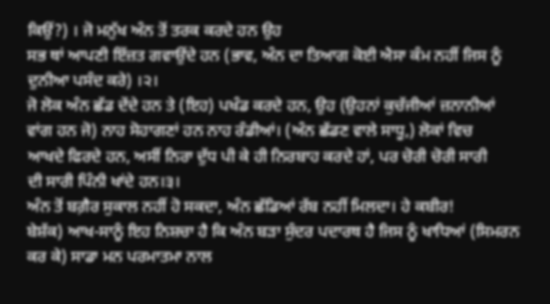ਕਿਉਂ?) । ਜੋ ਮਨੁੱਖ ਅੰਨ ਤੋਂ ਤਰਕ ਕਰਦੇ ਹਨ ਉਹ
ਸਭ ਥਾਂ ਆਪਣੀ ਇੱਜ਼ਤ ਗਵਾਉਂਦੇ ਹਨ (ਭਾਵ, ਅੰਨ ਦਾ ਤਿਆਗ ਕੋਈ ਐਸਾ ਕੰਮ ਨਹੀਂ ਜਿਸ ਨੂੰ
ਦੁਨੀਆ ਪਸੰਦ ਕਰੇ) ।੨।
ਜੋ ਲੋਕ ਅੰਨ ਛੱਡ ਦੇਂਦੇ ਹਨ ਤੇ (ਇਹ) ਪਖੰਡ ਕਰਦੇ ਹਨ, ਉਹ (ਉਹਨਾਂ ਕੁਚੱਜੀਆਂ ਜ਼ਨਾਨੀਆਂ
ਵਾਂਗ ਹਨ ਜੋ) ਨਾਹ ਸੋਹਾਗਣਾਂ ਹਨ ਨਾਹ ਰੰਡੀਆਂ। (ਅੰਨ ਛੱਡਣ ਵਾਲੇ ਸਾਧੂ,) ਲੋਕਾਂ ਵਿਚ
ਆਖਦੇ ਫਿਰਦੇ ਹਨ, ਅਸੀਂ ਨਿਰਾ ਦੁੱਧ ਪੀ ਕੇ ਹੀ ਨਿਰਬਾਹ ਕਰਦੇ ਹਾਂ, ਪਰ ਚੋਰੀ ਚੋਰੀ ਸਾਰੀ
ਦੀ ਸਾਰੀ ਪਿੰਨੀ ਖਾਂਦੇ ਹਨ।੩।
ਅੰਨ ਤੋਂ ਬਗ਼ੈਰ ਸੁਕਾਲ ਨਹੀਂ ਹੋ ਸਕਦਾ, ਅੰਨ ਛੱਡਿਆਂ ਰੱਬ ਨਹੀਂ ਮਿਲਦਾ। ਹੇ ਕਬੀਰ!
ਬੇਸ਼ੱਕ) ਆਖ-ਸਾਨੂੰ ਇਹ ਨਿਸ਼ਚਾ ਹੈ ਕਿ ਅੰਨ ਬੜਾ ਸੁੰਦਰ ਪਦਾਰਥ ਹੈ ਜਿਸ ਨੂੰ ਖਾਧਿਆਂ (ਸਿਮਰਨ
ਕਰ ਕੇ) ਸਾਡਾ ਮਨ ਪਰਮਾਤਮਾ ਨਾਲ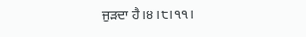ਜੁੜਦਾ ਹੈ।੪।੮।੧੧।